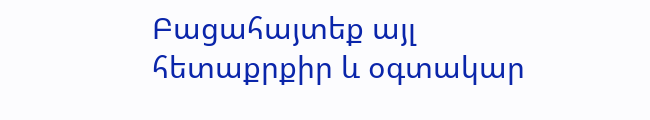Բացահայտեք այլ հետաքրքիր և օգտակար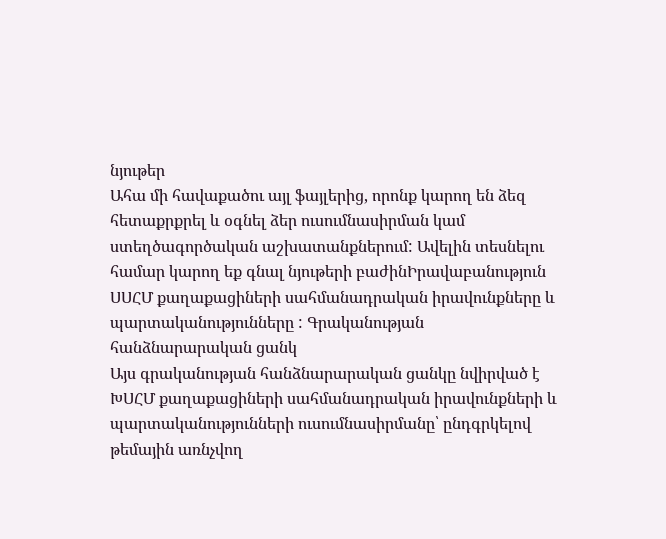նյութեր
Ահա մի հավաքածու այլ ֆայլերից, որոնք կարող են ձեզ հետաքրքրել և օգնել ձեր ուսումնասիրման կամ ստեղծագործական աշխատանքներում: Ավելին տեսնելու համար կարող եք գնալ նյութերի բաժինԻրավաբանություն
ՍՍՀՄ քաղաքացիների սահմանադրական իրավունքները և պարտականությունները : Գրականության հանձնարարական ցանկ
Այս գրականության հանձնարարական ցանկը նվիրված է ԽՍՀՄ քաղաքացիների սահմանադրական իրավունքների և պարտականությունների ուսումնասիրմանը՝ ընդգրկելով թեմային առնչվող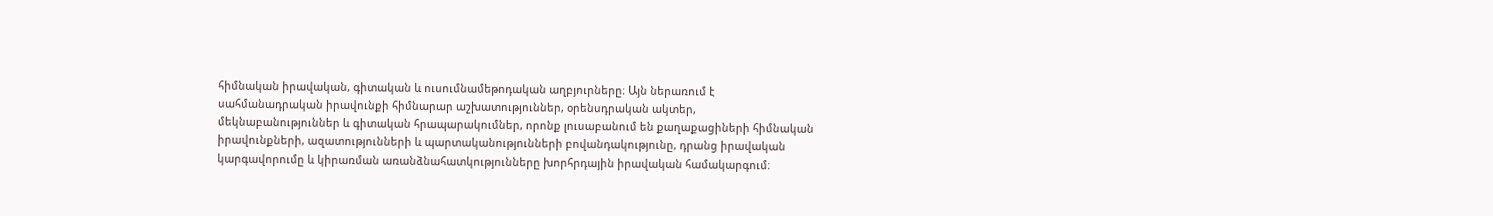հիմնական իրավական, գիտական և ուսումնամեթոդական աղբյուրները։ Այն ներառում է սահմանադրական իրավունքի հիմնարար աշխատություններ, օրենսդրական ակտեր, մեկնաբանություններ և գիտական հրապարակումներ, որոնք լուսաբանում են քաղաքացիների հիմնական իրավունքների, ազատությունների և պարտականությունների բովանդակությունը, դրանց իրավական կարգավորումը և կիրառման առանձնահատկությունները խորհրդային իրավական համակարգում։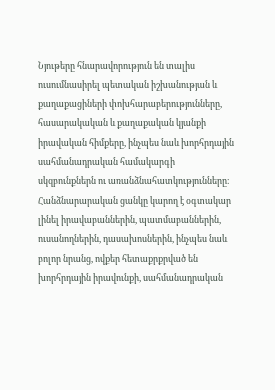Նյութերը հնարավորություն են տալիս ուսումնասիրել պետական իշխանության և քաղաքացիների փոխհարաբերությունները, հասարակական և քաղաքական կյանքի իրավական հիմքերը, ինչպես նաև խորհրդային սահմանադրական համակարգի սկզբունքներն ու առանձնահատկությունները։ Հանձնարարական ցանկը կարող է օգտակար լինել իրավաբաններին, պատմաբաններին, ուսանողներին, դասախոսներին, ինչպես նաև բոլոր նրանց, ովքեր հետաքրքրված են խորհրդային իրավունքի, սահմանադրական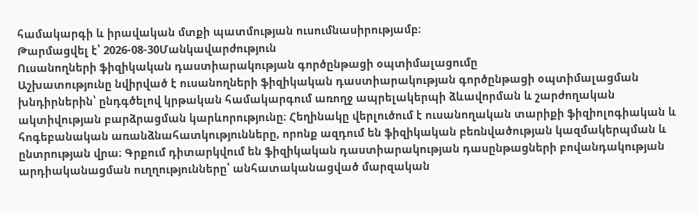համակարգի և իրավական մտքի պատմության ուսումնասիրությամբ։
Թարմացվել է՝ 2026-08-30Մանկավարժություն
Ուսանողների ֆիզիկական դաստիարակության գործընթացի օպտիմալացումը
Աշխատությունը նվիրված է ուսանողների ֆիզիկական դաստիարակության գործընթացի օպտիմալացման խնդիրներին՝ ընդգծելով կրթական համակարգում առողջ ապրելակերպի ձևավորման և շարժողական ակտիվության բարձրացման կարևորությունը։ Հեղինակը վերլուծում է ուսանողական տարիքի ֆիզիոլոգիական և հոգեբանական առանձնահատկությունները, որոնք ազդում են ֆիզիկական բեռնվածության կազմակերպման և ընտրության վրա։ Գրքում դիտարկվում են ֆիզիկական դաստիարակության դասընթացների բովանդակության արդիականացման ուղղությունները՝ անհատականացված մարզական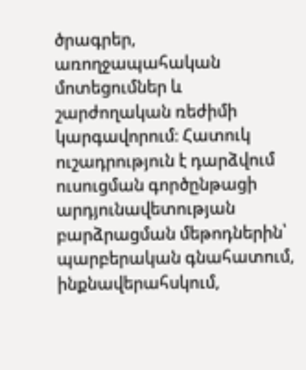ծրագրեր, առողջապահական մոտեցումներ և շարժողական ռեժիմի կարգավորում։ Հատուկ ուշադրություն է դարձվում ուսուցման գործընթացի արդյունավետության բարձրացման մեթոդներին՝ պարբերական գնահատում, ինքնավերահսկում,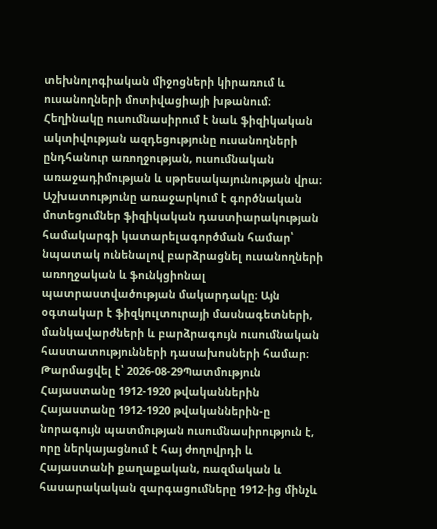տեխնոլոգիական միջոցների կիրառում և ուսանողների մոտիվացիայի խթանում։ Հեղինակը ուսումնասիրում է նաև ֆիզիկական ակտիվության ազդեցությունը ուսանողների ընդհանուր առողջության, ուսումնական առաջադիմության և սթրեսակայունության վրա։ Աշխատությունը առաջարկում է գործնական մոտեցումներ ֆիզիկական դաստիարակության համակարգի կատարելագործման համար՝ նպատակ ունենալով բարձրացնել ուսանողների առողջական և ֆունկցիոնալ պատրաստվածության մակարդակը։ Այն օգտակար է ֆիզկուլտուրայի մասնագետների, մանկավարժների և բարձրագույն ուսումնական հաստատությունների դասախոսների համար։
Թարմացվել է՝ 2026-08-29Պատմություն
Հայաստանը 1912-1920 թվականներին
Հայաստանը 1912-1920 թվականներին-ը նորագույն պատմության ուսումնասիրություն է, որը ներկայացնում է հայ ժողովրդի և Հայաստանի քաղաքական, ռազմական և հասարակական զարգացումները 1912-ից մինչև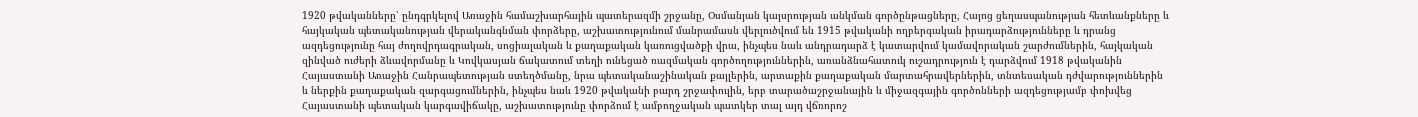1920 թվականները՝ ընդգրկելով Առաջին համաշխարհային պատերազմի շրջանը, Օսմանյան կայսրության անկման գործընթացները, Հայոց ցեղասպանության հետևանքները և հայկական պետականության վերականգնման փորձերը, աշխատությունում մանրամասն վերլուծվում են 1915 թվականի ողբերգական իրադարձությունները և դրանց ազդեցությունը հայ ժողովրդագրական, սոցիալական և քաղաքական կառուցվածքի վրա, ինչպես նաև անդրադարձ է կատարվում կամավորական շարժումներին, հայկական զինված ուժերի ձևավորմանը և Կովկասյան ճակատում տեղի ունեցած ռազմական գործողություններին, առանձնահատուկ ուշադրություն է դարձվում 1918 թվականին Հայաստանի Առաջին Հանրապետության ստեղծմանը, նրա պետականաշինական քայլերին, արտաքին քաղաքական մարտահրավերներին, տնտեսական դժվարություններին և ներքին քաղաքական զարգացումներին, ինչպես նաև 1920 թվականի բարդ շրջափուլին, երբ տարածաշրջանային և միջազգային գործոնների ազդեցությամբ փոխվեց Հայաստանի պետական կարգավիճակը, աշխատությունը փորձում է ամբողջական պատկեր տալ այդ վճռորոշ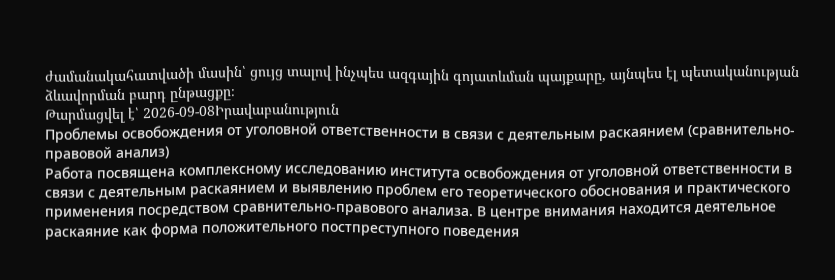ժամանակահատվածի մասին՝ ցույց տալով ինչպես ազգային գոյատևման պայքարը, այնպես էլ պետականության ձևավորման բարդ ընթացքը։
Թարմացվել է՝ 2026-09-08Իրավաբանություն
Проблемы освобождения от уголовной ответственности в связи с деятельным раскаянием (сравнительно-правовой анализ)
Работа посвящена комплексному исследованию института освобождения от уголовной ответственности в связи с деятельным раскаянием и выявлению проблем его теоретического обоснования и практического применения посредством сравнительно-правового анализа. В центре внимания находится деятельное раскаяние как форма положительного постпреступного поведения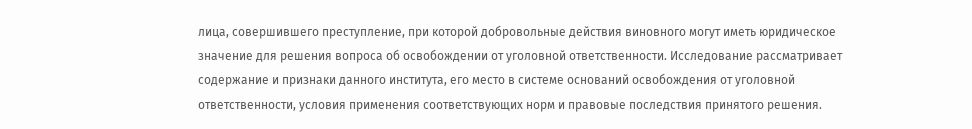лица, совершившего преступление, при которой добровольные действия виновного могут иметь юридическое значение для решения вопроса об освобождении от уголовной ответственности. Исследование рассматривает содержание и признаки данного института, его место в системе оснований освобождения от уголовной ответственности, условия применения соответствующих норм и правовые последствия принятого решения.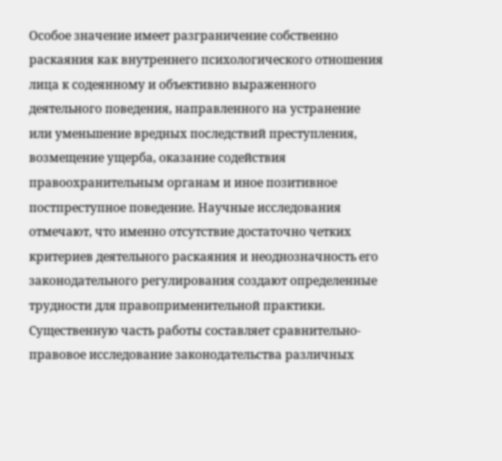Особое значение имеет разграничение собственно раскаяния как внутреннего психологического отношения лица к содеянному и объективно выраженного деятельного поведения, направленного на устранение или уменьшение вредных последствий преступления, возмещение ущерба, оказание содействия правоохранительным органам и иное позитивное постпреступное поведение. Научные исследования отмечают, что именно отсутствие достаточно четких критериев деятельного раскаяния и неоднозначность его законодательного регулирования создают определенные трудности для правоприменительной практики. Существенную часть работы составляет сравнительно-правовое исследование законодательства различных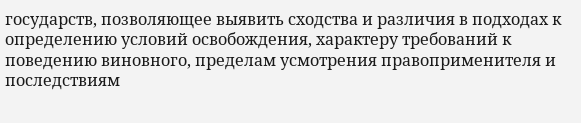государств, позволяющее выявить сходства и различия в подходах к определению условий освобождения, характеру требований к поведению виновного, пределам усмотрения правоприменителя и последствиям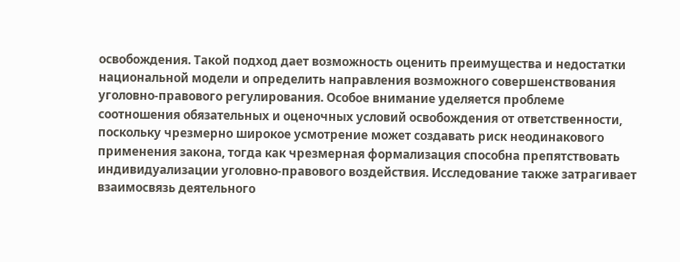освобождения. Такой подход дает возможность оценить преимущества и недостатки национальной модели и определить направления возможного совершенствования уголовно-правового регулирования. Особое внимание уделяется проблеме соотношения обязательных и оценочных условий освобождения от ответственности, поскольку чрезмерно широкое усмотрение может создавать риск неодинакового применения закона, тогда как чрезмерная формализация способна препятствовать индивидуализации уголовно-правового воздействия. Исследование также затрагивает взаимосвязь деятельного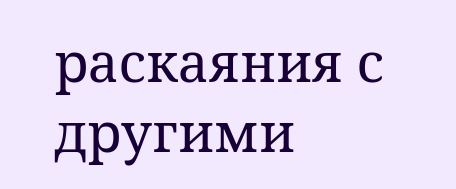раскаяния с другими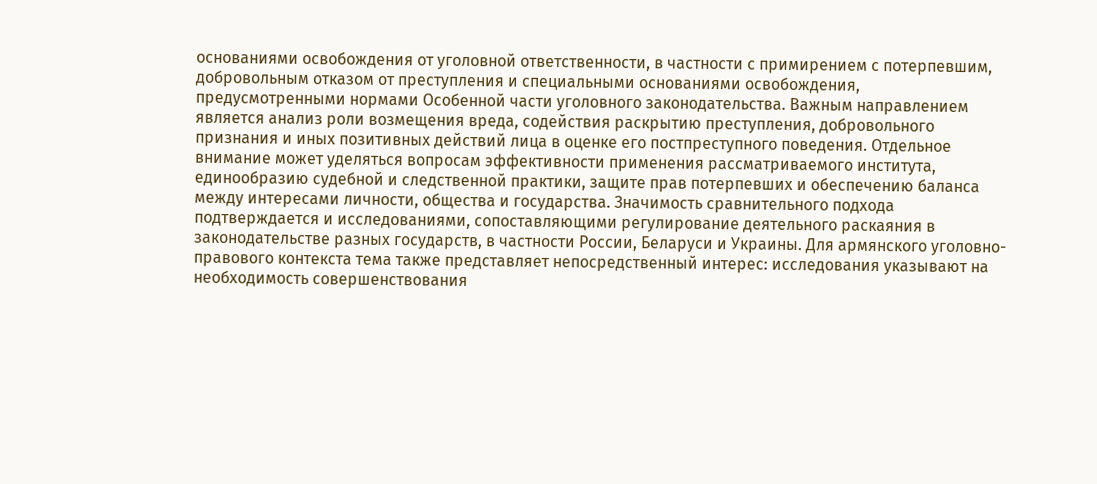основаниями освобождения от уголовной ответственности, в частности с примирением с потерпевшим, добровольным отказом от преступления и специальными основаниями освобождения, предусмотренными нормами Особенной части уголовного законодательства. Важным направлением является анализ роли возмещения вреда, содействия раскрытию преступления, добровольного признания и иных позитивных действий лица в оценке его постпреступного поведения. Отдельное внимание может уделяться вопросам эффективности применения рассматриваемого института, единообразию судебной и следственной практики, защите прав потерпевших и обеспечению баланса между интересами личности, общества и государства. Значимость сравнительного подхода подтверждается и исследованиями, сопоставляющими регулирование деятельного раскаяния в законодательстве разных государств, в частности России, Беларуси и Украины. Для армянского уголовно-правового контекста тема также представляет непосредственный интерес: исследования указывают на необходимость совершенствования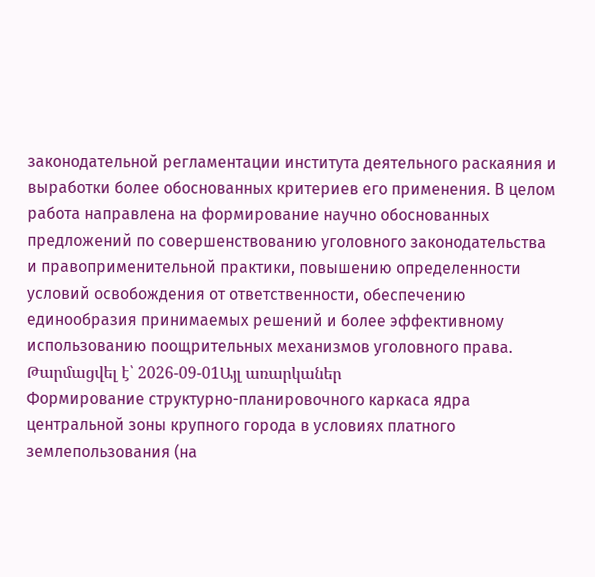законодательной регламентации института деятельного раскаяния и выработки более обоснованных критериев его применения. В целом работа направлена на формирование научно обоснованных предложений по совершенствованию уголовного законодательства и правоприменительной практики, повышению определенности условий освобождения от ответственности, обеспечению единообразия принимаемых решений и более эффективному использованию поощрительных механизмов уголовного права.
Թարմացվել է՝ 2026-09-01Այլ առարկաներ
Формирование структурно-планировочного каркаса ядра центральной зоны крупного города в условиях платного землепользования (на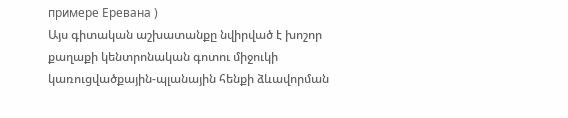примере Еревана )
Այս գիտական աշխատանքը նվիրված է խոշոր քաղաքի կենտրոնական գոտու միջուկի կառուցվածքային-պլանային հենքի ձևավորման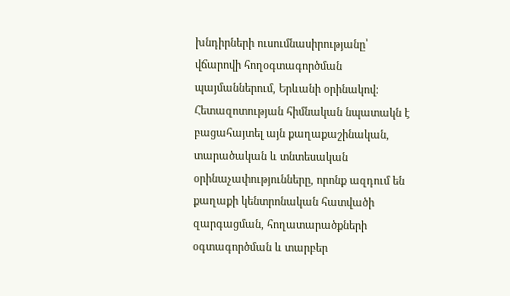խնդիրների ուսումնասիրությանը՝ վճարովի հողօգտագործման պայմաններում, Երևանի օրինակով։ Հետազոտության հիմնական նպատակն է բացահայտել այն քաղաքաշինական, տարածական և տնտեսական օրինաչափությունները, որոնք ազդում են քաղաքի կենտրոնական հատվածի զարգացման, հողատարածքների օգտագործման և տարբեր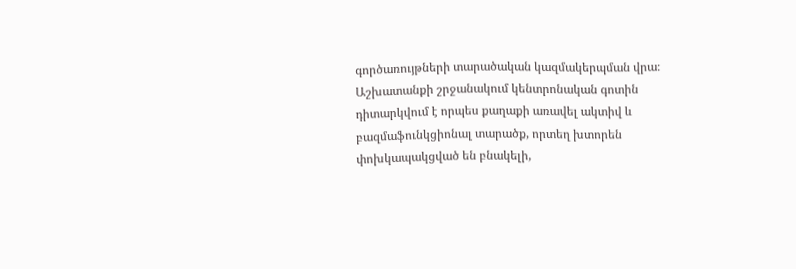գործառույթների տարածական կազմակերպման վրա։ Աշխատանքի շրջանակում կենտրոնական գոտին դիտարկվում է որպես քաղաքի առավել ակտիվ և բազմաֆունկցիոնալ տարածք, որտեղ խտորեն փոխկապակցված են բնակելի,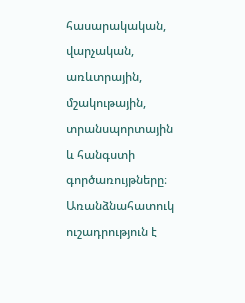հասարակական, վարչական, առևտրային, մշակութային, տրանսպորտային և հանգստի գործառույթները։ Առանձնահատուկ ուշադրություն է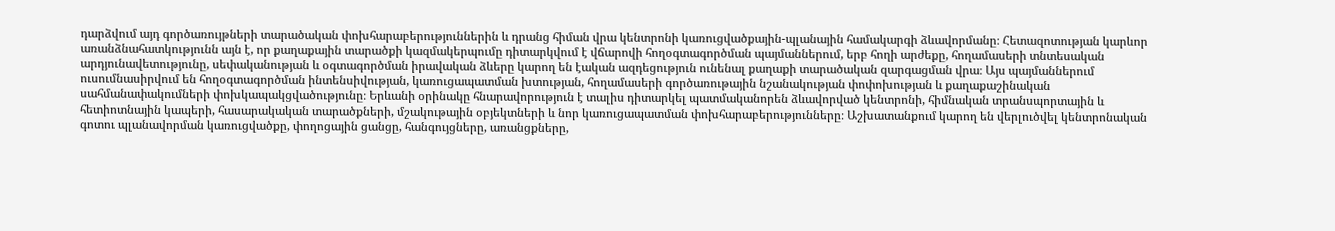դարձվում այդ գործառույթների տարածական փոխհարաբերություններին և դրանց հիման վրա կենտրոնի կառուցվածքային-պլանային համակարգի ձևավորմանը։ Հետազոտության կարևոր առանձնահատկությունն այն է, որ քաղաքային տարածքի կազմակերպումը դիտարկվում է վճարովի հողօգտագործման պայմաններում, երբ հողի արժեքը, հողամասերի տնտեսական արդյունավետությունը, սեփականության և օգտագործման իրավական ձևերը կարող են էական ազդեցություն ունենալ քաղաքի տարածական զարգացման վրա։ Այս պայմաններում ուսումնասիրվում են հողօգտագործման ինտենսիվության, կառուցապատման խտության, հողամասերի գործառութային նշանակության փոփոխության և քաղաքաշինական սահմանափակումների փոխկապակցվածությունը։ Երևանի օրինակը հնարավորություն է տալիս դիտարկել պատմականորեն ձևավորված կենտրոնի, հիմնական տրանսպորտային և հետիոտնային կապերի, հասարակական տարածքների, մշակութային օբյեկտների և նոր կառուցապատման փոխհարաբերությունները։ Աշխատանքում կարող են վերլուծվել կենտրոնական գոտու պլանավորման կառուցվածքը, փողոցային ցանցը, հանգույցները, առանցքները,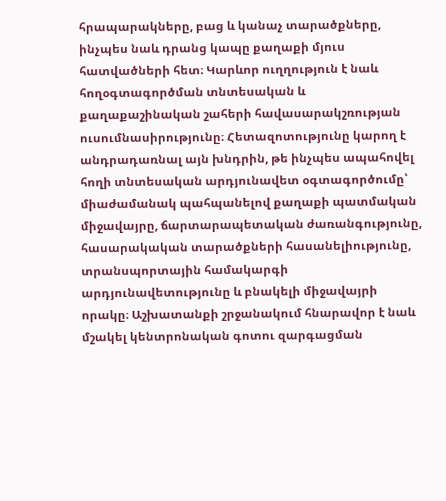հրապարակները, բաց և կանաչ տարածքները, ինչպես նաև դրանց կապը քաղաքի մյուս հատվածների հետ։ Կարևոր ուղղություն է նաև հողօգտագործման տնտեսական և քաղաքաշինական շահերի հավասարակշռության ուսումնասիրությունը։ Հետազոտությունը կարող է անդրադառնալ այն խնդրին, թե ինչպես ապահովել հողի տնտեսական արդյունավետ օգտագործումը՝ միաժամանակ պահպանելով քաղաքի պատմական միջավայրը, ճարտարապետական ժառանգությունը, հասարակական տարածքների հասանելիությունը, տրանսպորտային համակարգի արդյունավետությունը և բնակելի միջավայրի որակը։ Աշխատանքի շրջանակում հնարավոր է նաև մշակել կենտրոնական գոտու զարգացման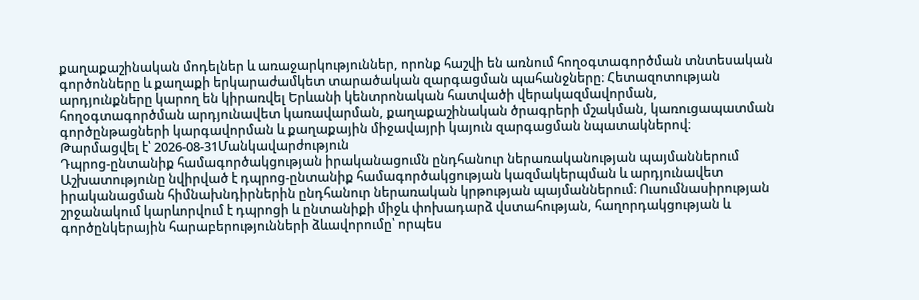քաղաքաշինական մոդելներ և առաջարկություններ, որոնք հաշվի են առնում հողօգտագործման տնտեսական գործոնները և քաղաքի երկարաժամկետ տարածական զարգացման պահանջները։ Հետազոտության արդյունքները կարող են կիրառվել Երևանի կենտրոնական հատվածի վերակազմավորման, հողօգտագործման արդյունավետ կառավարման, քաղաքաշինական ծրագրերի մշակման, կառուցապատման գործընթացների կարգավորման և քաղաքային միջավայրի կայուն զարգացման նպատակներով։
Թարմացվել է՝ 2026-08-31Մանկավարժություն
Դպրոց-ընտանիք համագործակցության իրականացումն ընդհանուր ներառականության պայմաններում
Աշխատությունը նվիրված է դպրոց-ընտանիք համագործակցության կազմակերպման և արդյունավետ իրականացման հիմնախնդիրներին ընդհանուր ներառական կրթության պայմաններում։ Ուսումնասիրության շրջանակում կարևորվում է դպրոցի և ընտանիքի միջև փոխադարձ վստահության, հաղորդակցության և գործընկերային հարաբերությունների ձևավորումը՝ որպես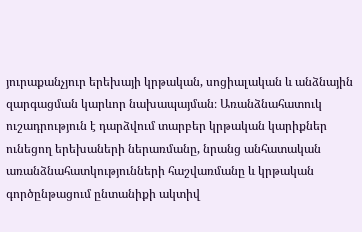յուրաքանչյուր երեխայի կրթական, սոցիալական և անձնային զարգացման կարևոր նախապայման։ Առանձնահատուկ ուշադրություն է դարձվում տարբեր կրթական կարիքներ ունեցող երեխաների ներառմանը, նրանց անհատական առանձնահատկությունների հաշվառմանը և կրթական գործընթացում ընտանիքի ակտիվ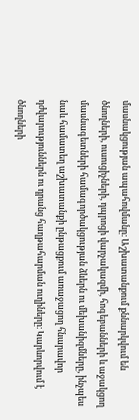մասնակցության ապահովմանը։ Աշխատանքում քննարկվում են ծնողների, ուսուցիչների, դպրոցի վարչակազմի, հոգեբանների և աջակցող մասնագետների համագործակցության ձևերն ու մեխանիզմները, ինչպես նաև համատեղ աշխատանքի ընթացքում առաջացող հնարավոր դժվարություններն ու դրանց հաղթահարման ուղիները։ Կարևորվում է ծնողների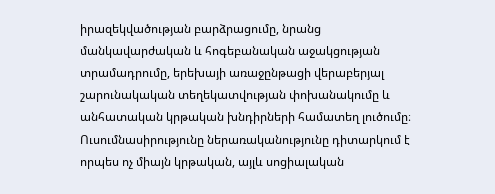իրազեկվածության բարձրացումը, նրանց մանկավարժական և հոգեբանական աջակցության տրամադրումը, երեխայի առաջընթացի վերաբերյալ շարունակական տեղեկատվության փոխանակումը և անհատական կրթական խնդիրների համատեղ լուծումը։ Ուսումնասիրությունը ներառականությունը դիտարկում է որպես ոչ միայն կրթական, այլև սոցիալական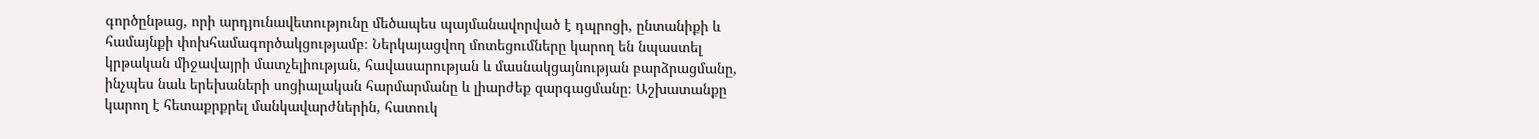գործընթաց, որի արդյունավետությունը մեծապես պայմանավորված է դպրոցի, ընտանիքի և համայնքի փոխհամագործակցությամբ։ Ներկայացվող մոտեցումները կարող են նպաստել կրթական միջավայրի մատչելիության, հավասարության և մասնակցայնության բարձրացմանը, ինչպես նաև երեխաների սոցիալական հարմարմանը և լիարժեք զարգացմանը։ Աշխատանքը կարող է հետաքրքրել մանկավարժներին, հատուկ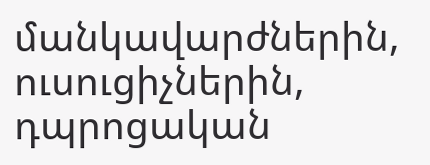մանկավարժներին, ուսուցիչներին, դպրոցական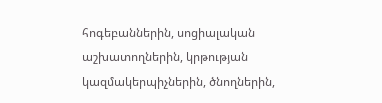հոգեբաններին, սոցիալական աշխատողներին, կրթության կազմակերպիչներին, ծնողներին,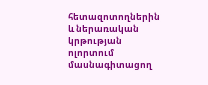հետազոտողներին և ներառական կրթության ոլորտում մասնագիտացող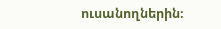ուսանողներին։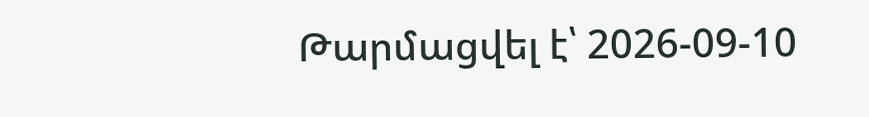Թարմացվել է՝ 2026-09-10